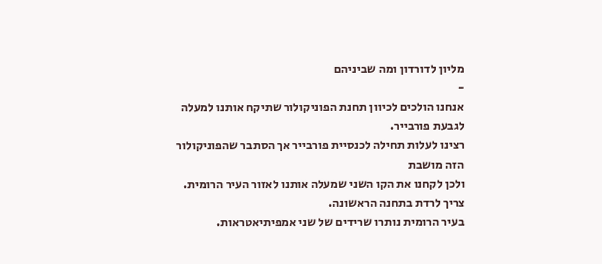מליון לדורדון ומה שביניהם
-
אנחנו הולכים לכיוון תחנת הפוניקולור שתיקח אותנו למעלה לגבעת פורבייר.
רצינו לעלות תחילה לכנסיית פורבייר אך הסתבר שהפוניקולור הזה מושבת
ולכן לקחנו את הקו השני שמעלה אותנו לאזור העיר הרומית. צריך לרדת בתחנה הראשונה.
בעיר הרומית נותרו שרידים של שני אמפיתיאטראות.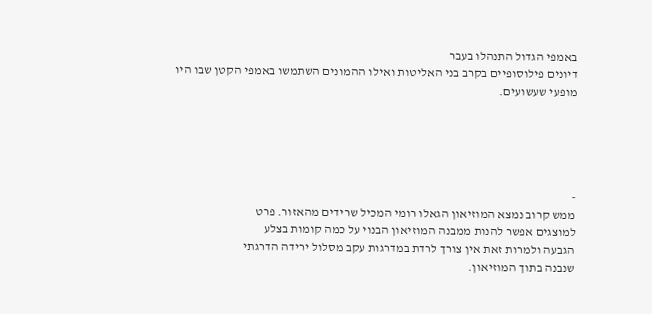באמפי הגדול התנהלו בעבר
דיונים פילוסופיים בקרב בני האליטות ואילו ההמונים השתמשו באמפי הקטן שבו היו מופעי שעשועים.





-
ממש קרוב נמצא המוזיאון הגאלו רומי המכיל שרידים מהאזור. פרט
למוצגים אפשר להנות ממבנה המוזיאון הבנוי על כמה קומות בצלע
הגבעה ולמרות זאת אין צורך לרדת במדרגות עקב מסלול ירידה הדרגתי
שנבנה בתוך המוזיאון.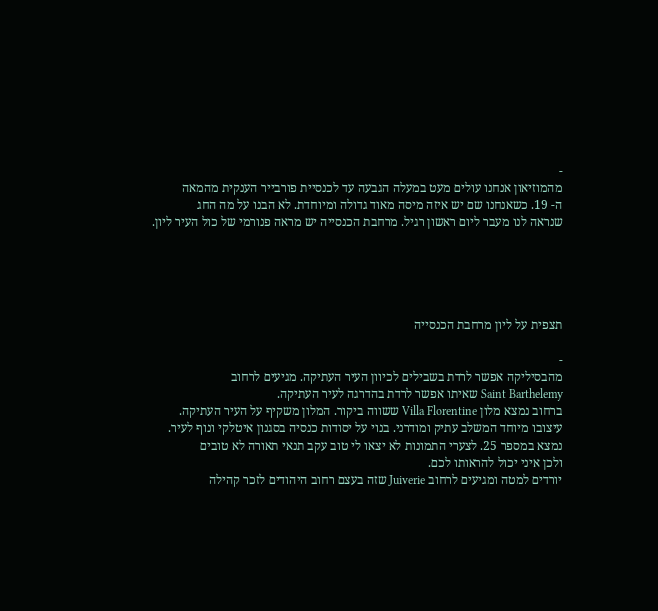-
מהמוזיאון אנחנו עולים מעט במעלה הגבעה עד לכנסיית פורבייר הענקית מהמאה
ה- 19. כשאנחנו שם יש איזה מיסה מאוד גדולה ומיוחדת. לא הבנו על מה החג
שנראה לנו מעבר ליום ראשון רגיל. מרחבת הכנסייה יש מראה פנורמי של כול העיר ליון.





תצפית על ליון מרחבת הכנסייה

-
מהבסיליקה אפשר לרדת בשבילים לכיוון העיר העתיקה. מגיעים לרחוב
Saint Barthelemy שאיתו אפשר לרדת בהדרגה לעיר העתיקה.
ברחוב נמצא מלון Villa Florentine ששווה ביקור. המלון משקיף על העיר העתיקה.
עיצובו מיוחד המשלב עתיק ומודרני. בנוי על יסודות כנסיה בסגנון איטלקי ונוף לעיר.
נמצא במספר 25. לצערי התמונות לא יצאו לי טוב עקב תנאי תאורה לא טובים
ולכן איני יכול להראותו לכם.
יורדים למטה ומגיעים לרחוב Juiverie שזה בעצם רחוב היהודים לזכר קהילה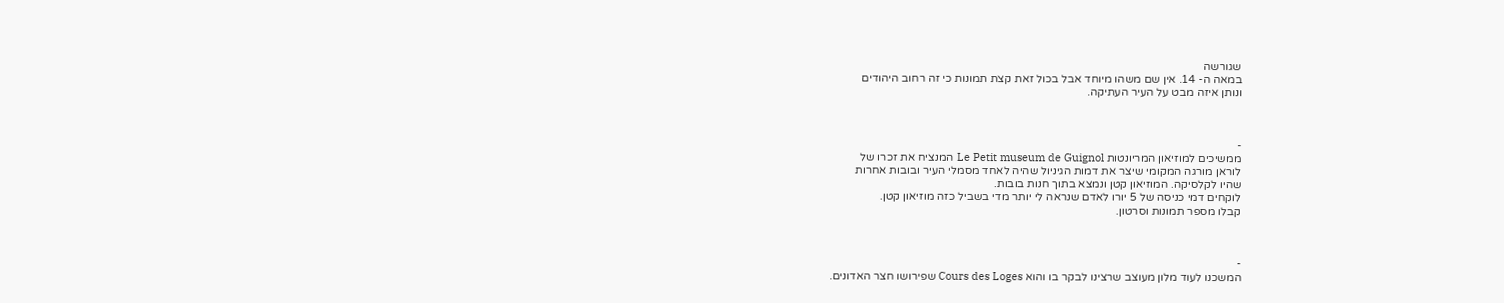שגורשה
במאה ה- 14. אין שם משהו מיוחד אבל בכול זאת קצת תמונות כי זה רחוב היהודים
ונותן איזה מבט על העיר העתיקה.



-
ממשיכים למוזיאון המריונטות Le Petit museum de Guignol המנציח את זכרו של
לוראן מורגה המקומי שיצר את דמות הגיניול שהיה לאחד מסמלי העיר ובובות אחרות
שהיו לקלסיקה. המוזיאון קטן ונמצא בתוך חנות בובות.
לוקחים דמי כניסה של 5 יורו לאדם שנראה לי יותר מדי בשביל כזה מוזיאון קטן.
קבלו מספר תמונות וסרטון.



-
המשכנו לעוד מלון מעוצב שרצינו לבקר בו והוא Cours des Loges שפירושו חצר האדונים.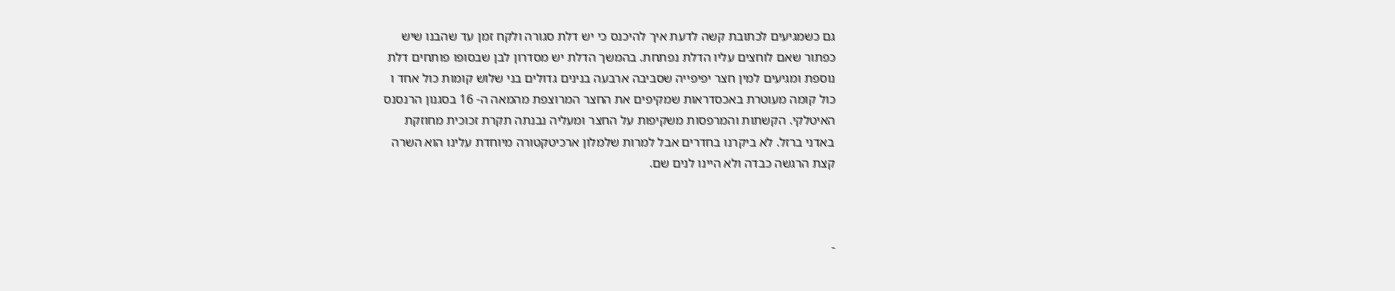גם כשמגיעים לכתובת קשה לדעת איך להיכנס כי יש דלת סגורה ולקח זמן עד שהבנו שיש
כפתור שאם לוחצים עליו הדלת נפתחת. בהמשך הדלת יש מסדרון לבן שבסופו פותחים דלת
נוספת ומגיעים למין חצר יפיפייה שסביבה ארבעה בנינים גדולים בני שלוש קומות כול אחד ו
כול קומה מעוטרת באכסדראות שמקיפים את החצר המרוצפת מהמאה ה- 16 בסגנון הרנסנס
האיטלקי. הקשתות והמרפסות משקיפות על החצר ומעליה נבנתה תקרת זכוכית מחוזקת
באדני ברזל. לא ביקרנו בחדרים אבל למרות שלמלון ארכיטקטורה מיוחדת עלינו הוא השרה
קצת הרגשה כבדה ולא היינו לנים שם.



-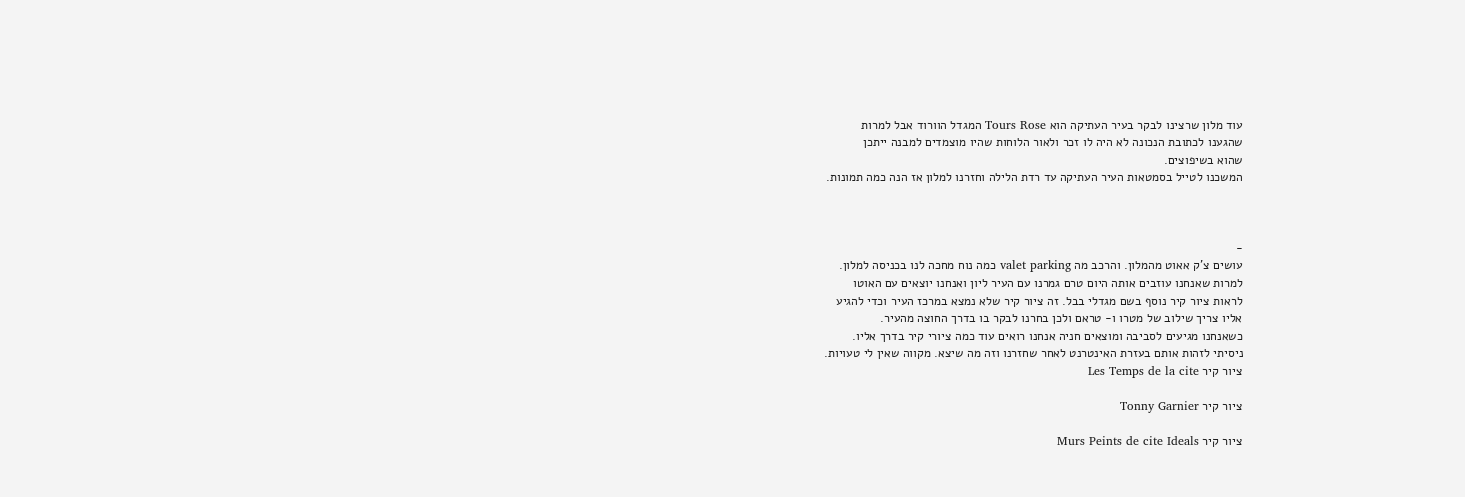עוד מלון שרצינו לבקר בעיר העתיקה הוא Tours Rose המגדל הוורוד אבל למרות
שהגענו לכתובת הנכונה לא היה לו זכר ולאור הלוחות שהיו מוצמדים למבנה ייתכן
שהוא בשיפוצים.
המשכנו לטייל בסמטאות העיר העתיקה עד רדת הלילה וחזרנו למלון אז הנה כמה תמונות.



-
עושים צ'ק אאוט מהמלון. והרכב מה valet parking כמה נוח מחכה לנו בכניסה למלון.
למרות שאנחנו עוזבים אותה היום טרם גמרנו עם העיר ליון ואנחנו יוצאים עם האוטו
לראות ציור קיר נוסף בשם מגדלי בבל. זה ציור קיר שלא נמצא במרכז העיר וכדי להגיע
אליו צריך שילוב של מטרו ו- טראם ולכן בחרנו לבקר בו בדרך החוצה מהעיר.
כשאנחנו מגיעים לסביבה ומוצאים חניה אנחנו רואים עוד כמה ציורי קיר בדרך אליו.
ניסיתי לזהות אותם בעזרת האינטרנט לאחר שחזרנו וזה מה שיצא. מקווה שאין לי טעויות.
ציור קיר Les Temps de la cite

ציור קיר Tonny Garnier

ציור קיר Murs Peints de cite Ideals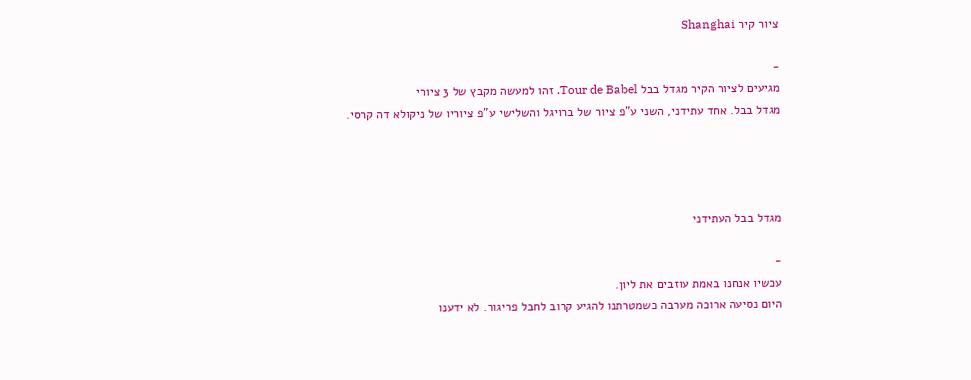ציור קיר Shanghai

-
מגיעים לציור הקיר מגדל בבל Tour de Babel. זהו למעשה מקבץ של 3 ציורי
מגדל בבל. אחד עתידני, השני ע"פ ציור של ברויגל והשלישי ע"פ ציוריו של ניקולא דה קרסי.




מגדל בבל העתידני

-
עכשיו אנחנו באמת עוזבים את ליון.
היום נסיעה ארוכה מערבה כשמטרתנו להגיע קרוב לחבל פריגור. לא ידענו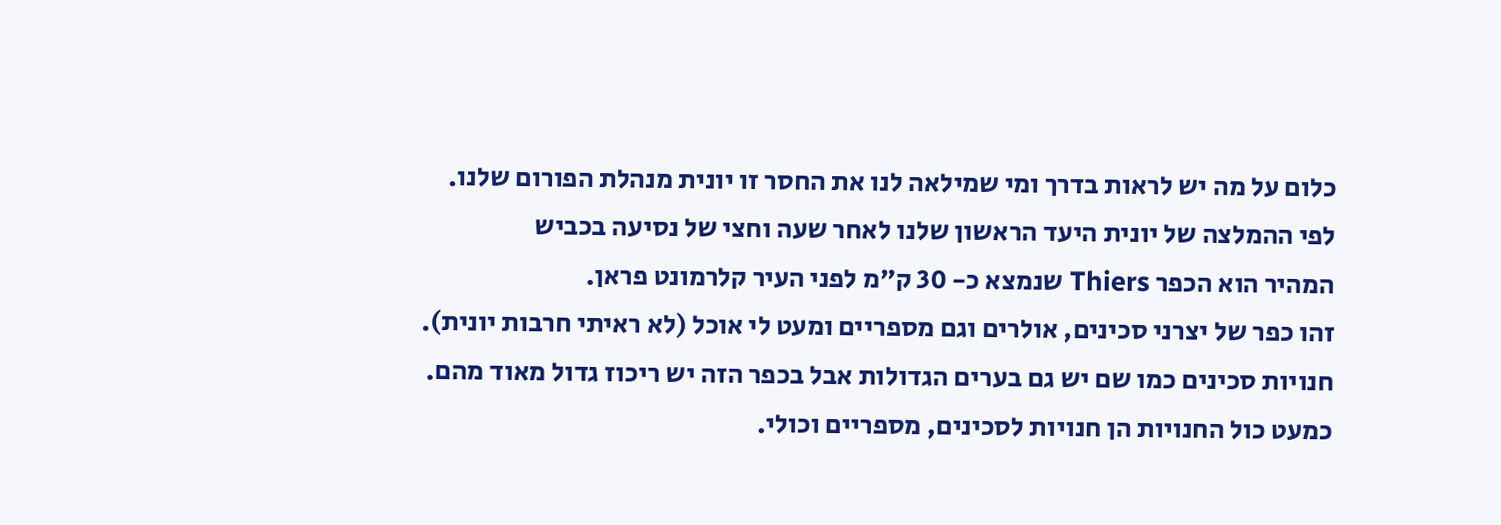כלום על מה יש לראות בדרך ומי שמילאה לנו את החסר זו יונית מנהלת הפורום שלנו.
לפי ההמלצה של יונית היעד הראשון שלנו לאחר שעה וחצי של נסיעה בכביש
המהיר הוא הכפר Thiers שנמצא כ- 30 ק"מ לפני העיר קלרמונט פראן.
זהו כפר של יצרני סכינים, אולרים וגם מספריים ומעט לי אוכל (לא ראיתי חרבות יונית).
חנויות סכינים כמו שם יש גם בערים הגדולות אבל בכפר הזה יש ריכוז גדול מאוד מהם.
כמעט כול החנויות הן חנויות לסכינים, מספריים וכולי.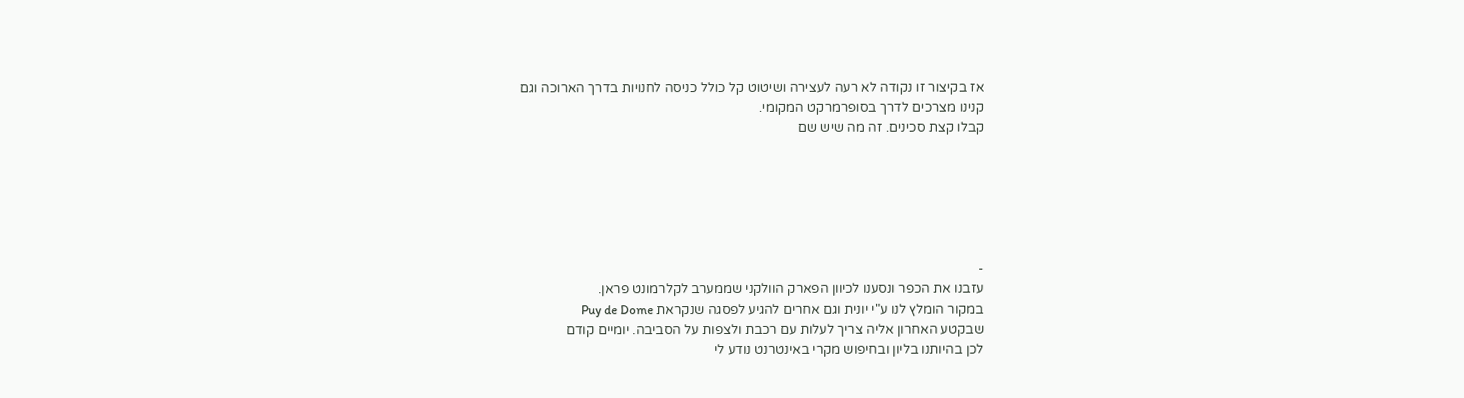אז בקיצור זו נקודה לא רעה לעצירה ושיטוט קל כולל כניסה לחנויות בדרך הארוכה וגם
קנינו מצרכים לדרך בסופרמרקט המקומי.
קבלו קצת סכינים. זה מה שיש שם






-
עזבנו את הכפר ונסענו לכיוון הפארק הוולקני שממערב לקלרמונט פראן.
במקור הומלץ לנו ע"י יונית וגם אחרים להגיע לפסגה שנקראת Puy de Dome
שבקטע האחרון אליה צריך לעלות עם רכבת ולצפות על הסביבה. יומיים קודם
לכן בהיותנו בליון ובחיפוש מקרי באינטרנט נודע לי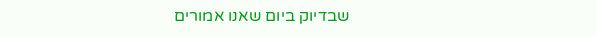שבדיוק ביום שאנו אמורים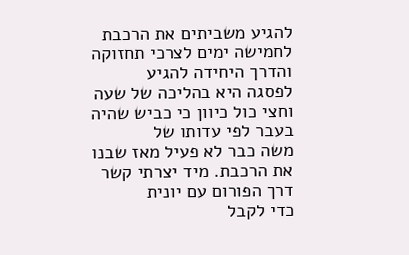להגיע משביתים את הרכבת לחמישה ימים לצרכי תחזוקה והדרך היחידה להגיע
לפסגה היא בהליכה של שעה וחצי כול כיוון כי כביש שהיה בעבר לפי עדותו של
משה כבר לא פעיל מאז שבנו את הרכבת. מיד יצרתי קשר דרך הפורום עם יונית
כדי לקבל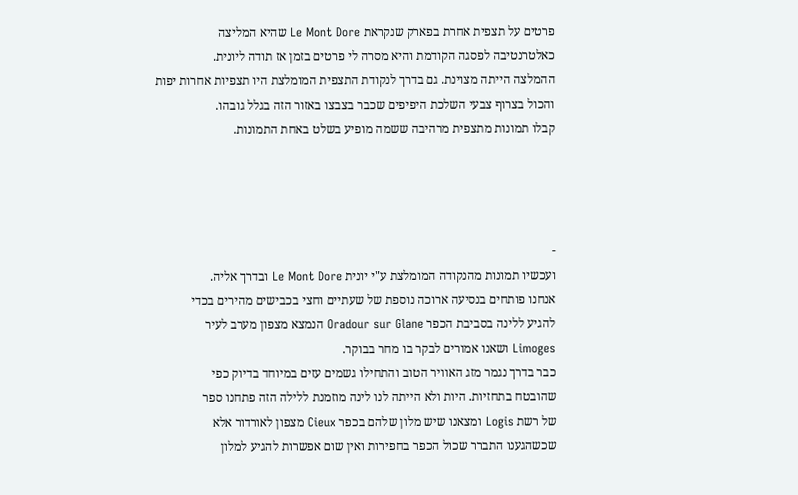פרטים על תצפית אחרת בפארק שנקראת Le Mont Dore שהיא המליצה
כאלטרנטיבה לפסגה הקודמת והיא מסרה לי פרטים בזמן אז תודה ליונית.
ההמלצה הייתה מצוינת. גם בדרך לנקודת התצפית המומלצת היו תצפיות אחרות יפות
והכול בצרוף צבעי השלכת היפיפים שכבר בצבצו באזור הזה בגלל גובהו.
קבלו תמונות מתצפית מרהיבה ששמה מופיע בשלט באחת התמונות.




-
ועכשיו תמונות מהנקודה המומלצת ע"י יונית Le Mont Dore ובדרך אליה.
אנחנו פותחים בנסיעה ארוכה נוספת של שעתיים וחצי בכבישים מהירים בכדי
להגיע ללינה בסביבת הכפר Oradour sur Glane הנמצא מצפון מערב לעיר
Limoges ושאנו אמורים לבקר בו מחר בבוקר.
כבר בדרך נגמר מזג האוויר הטוב והתחילו גשמים עזים במיוחד בדיוק כפי
שהובטח בתחזיות. היות ולא הייתה לנו לינה מוזמנת ללילה הזה פתחנו ספר
של רשת Logis ומצאנו שיש מלון שלהם בכפר Cieux מצפון לאורדור אלא
שכשהגענו התברר שכול הכפר בחפירות ואין שום אפשרות להגיע למלון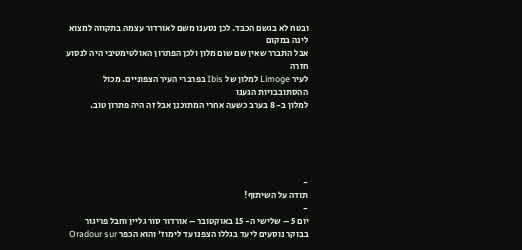ובטח לא בגשם הכבד. לכן נסענו משם לאורדור עצמה בתקווה למצוא לינה במקום
אבל התברר שאין שם שום מלון ולכן הפתרון האולטימטיבי היה לנסוע חזרה
לעיר Limoge למלון של Ibis בפרברי העיר הצפוניים. מכול ההסתובבויות הגענו
למלון ב- 8 בערב כשעה אחרי המתוכנן אבל זה היה פתרון טוב.





-
תודה על השיתוף!
-
יום 5 – שלישי ה- 15 באוקטובר – אורדור סור גליין וחבל פריגור
בבוקר נוסעים ליעד בגללו הצפנו עד לימוז' והוא הכפר Oradour sur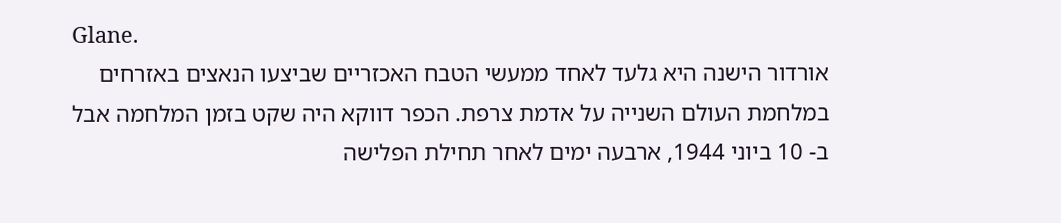Glane.
אורדור הישנה היא גלעד לאחד ממעשי הטבח האכזריים שביצעו הנאצים באזרחים
במלחמת העולם השנייה על אדמת צרפת. הכפר דווקא היה שקט בזמן המלחמה אבל
ב- 10 ביוני 1944, ארבעה ימים לאחר תחילת הפלישה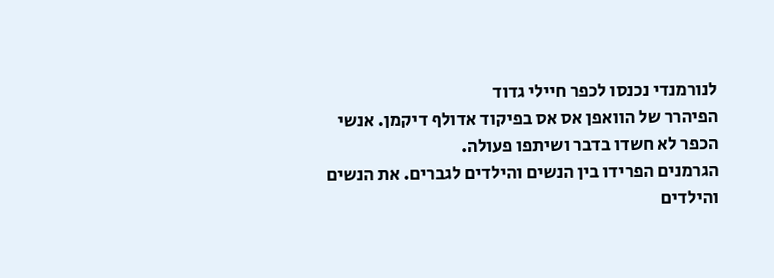לנורמנדי נכנסו לכפר חיילי גדוד
הפיהרר של הוואפן אס אס בפיקוד אדולף דיקמן. אנשי הכפר לא חשדו בדבר ושיתפו פעולה.
הגרמנים הפרידו בין הנשים והילדים לגברים. את הנשים והילדים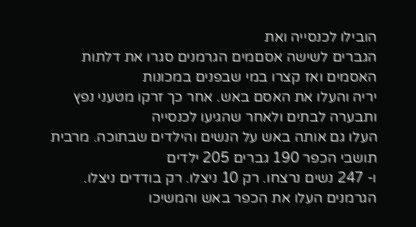הובילו לכנסייה ואת
הגברים לשישה אסםמים הגרמנים סגרו את דלתות האסמים ואז קצרו במי שבפנים במכונות
יריה והעלו את האסם באש. אחר כך זרקו מטעני נפץ ותבערה לבתים ולאחר שהגיעו לכנסייה
העלו גם אותה באש על הנשים והילדים שבתוכה. מרבית תושבי הכפר 190 גברים 205 ילדים
ו- 247 נשים נרצחו. רק 10 ניצלו. רק בודדים ניצלו. הגרמנים העלו את הכפר באש והמשיכו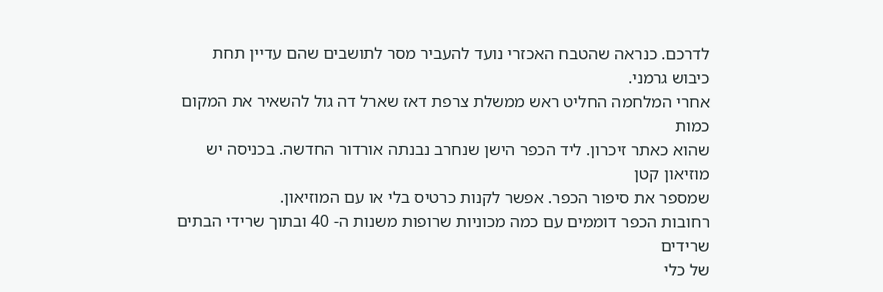לדרכם. כנראה שהטבח האכזרי נועד להעביר מסר לתושבים שהם עדיין תחת כיבוש גרמני.
אחרי המלחמה החליט ראש ממשלת צרפת דאז שארל דה גול להשאיר את המקום כמות
שהוא כאתר זיכרון. ליד הכפר הישן שנחרב נבנתה אורדור החדשה. בכניסה יש מוזיאון קטן
שמספר את סיפור הכפר. אפשר לקנות כרטיס בלי או עם המוזיאון.
רחובות הכפר דוממים עם כמה מכוניות שרופות משנות ה- 40 ובתוך שרידי הבתים שרידים
של כלי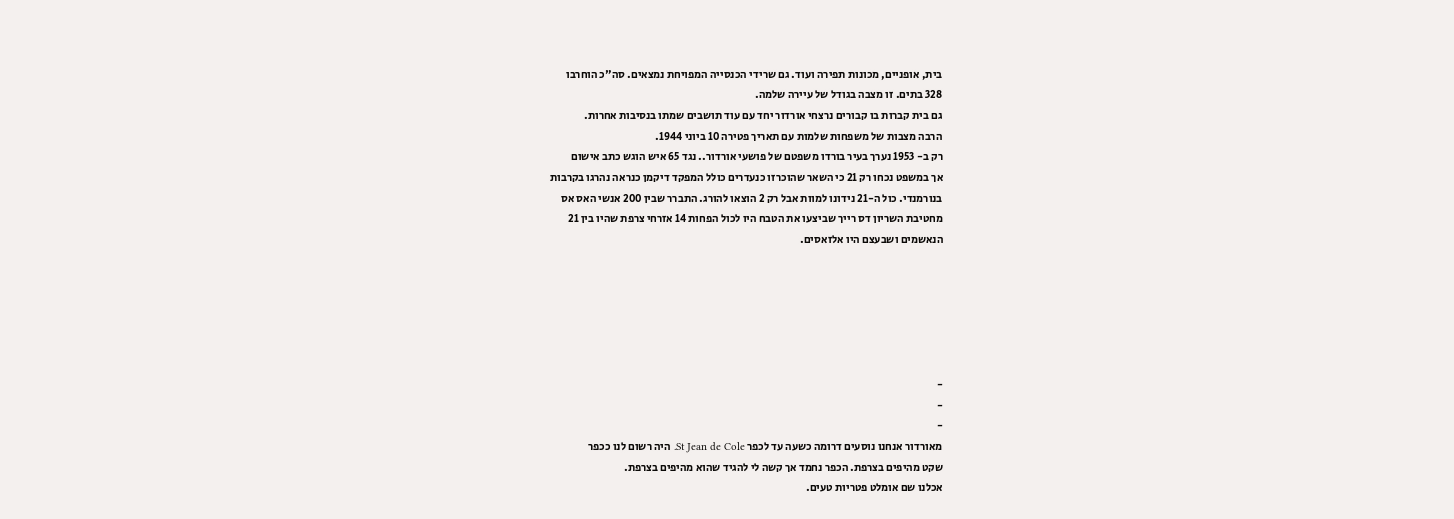בית, אופניים, מכונות תפירה ועוד. גם שרידי הכנסייה המפויחת נמצאים. סה"כ הוחרבו
328 בתים. זו מצבה בגודל של עיירה שלמה.
גם בית קברות בו קבורים נרצחי אורדור יחד עם עוד תושבים שמתו בנסיבות אחרות.
הרבה מצבות של משפחות שלמות עם תאריך פטירה 10 ביוני 1944.
רק ב- 1953 נערך בעיר בורדו משפטם של פושעי אורדור.. נגד 65 איש הוגש כתב אישום
אך במשפט נכחו רק 21 כי השאר שהוכרזו כנעדרים כולל המפקד דיקמן כנראה נהרגו בקרבות
בנורמנדי. כול ה-21 נידונו למוות אבל רק 2 הוצאו להורג. התברר שבין 200 אנשי האס אס
מחטיבת השריון דס רייך שביצעו את הטבח היו לכול הפחות 14 אזרחי צרפת שהיו בין 21
הנאשמים ושבעצם היו אלזאסים.






-
-
-
מאורדור אנחנו נוסעים דרומה כשעה עד לכפר St Jean de Cole. היה רשום לנו ככפר
שקט מהיפים בצרפת. הכפר נחמד אך קשה לי להגיד שהוא מהיפים בצרפת.
אכלנו שם אומלט פטריות טעים.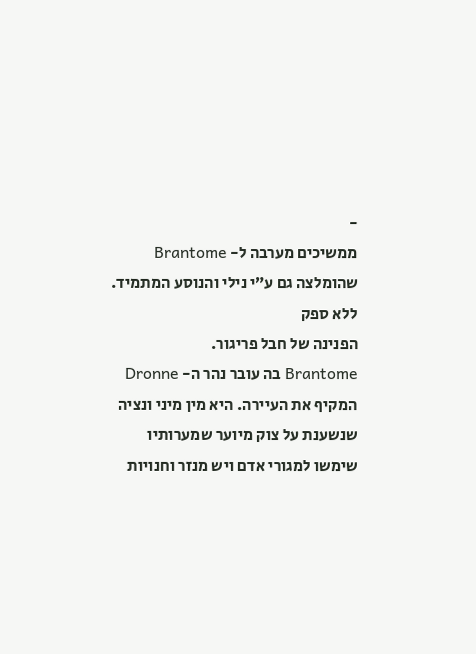-
ממשיכים מערבה ל- Brantome שהומלצה גם ע”י נילי והנוסע המתמיד. ללא ספק
הפנינה של חבל פריגור.
Brantome בה עובר נהר ה- Dronne המקיף את העיירה. היא מין מיני ונציה
שנשענת על צוק מיוער שמערותיו שימשו למגורי אדם ויש מנזר וחנויות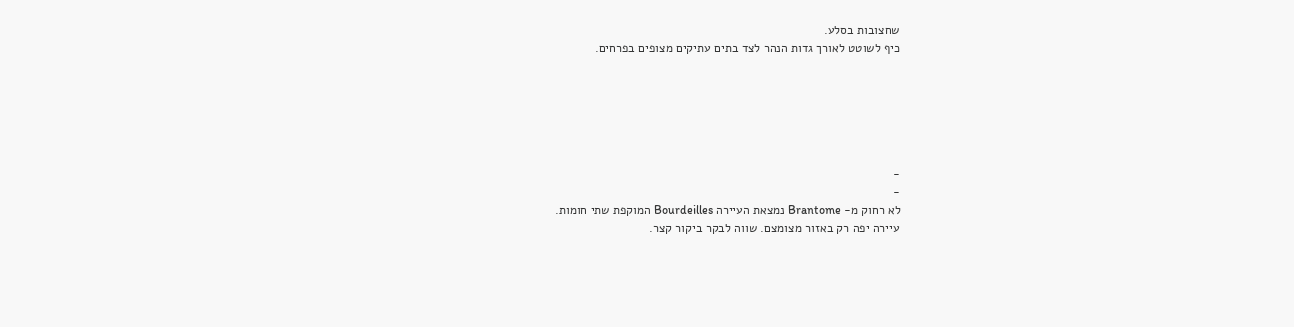שחצובות בסלע.
כיף לשוטט לאורך גדות הנהר לצד בתים עתיקים מצופים בפרחים.






-
-
לא רחוק מ- Brantome נמצאת העיירה Bourdeilles המוקפת שתי חומות.
עיירה יפה רק באזור מצומצם. שווה לבקר ביקור קצר.